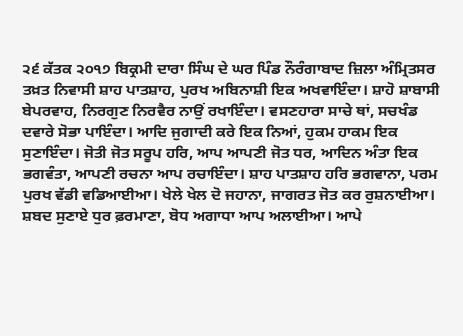੨੬ ਕੱਤਕ ੨੦੧੭ ਬਿਕ੍ਰਮੀ ਦਾਰਾ ਸਿੰਘ ਦੇ ਘਰ ਪਿੰਡ ਨੌਰੰਗਾਬਾਦ ਜ਼ਿਲਾ ਅੰਮ੍ਰਿਤਸਰ
ਤਖ਼ਤ ਨਿਵਾਸੀ ਸ਼ਾਹ ਪਾਤਸ਼ਾਹ, ਪੁਰਖ ਅਬਿਨਾਸ਼ੀ ਇਕ ਅਖਵਾਇੰਦਾ। ਸ਼ਾਹੋ ਸ਼ਾਬਾਸੀ ਬੇਪਰਵਾਹ, ਨਿਰਗੁਣ ਨਿਰਵੈਰ ਨਾਉਂ ਰਖਾਇੰਦਾ। ਵਸਣਹਾਰਾ ਸਾਚੇ ਥਾਂ, ਸਚਖੰਡ ਦਵਾਰੇ ਸੋਭਾ ਪਾਇੰਦਾ। ਆਦਿ ਜੁਗਾਦੀ ਕਰੇ ਇਕ ਨਿਆਂ, ਹੁਕਮ ਹਾਕਮ ਇਕ ਸੁਣਾਇੰਦਾ। ਜੋਤੀ ਜੋਤ ਸਰੂਪ ਹਰਿ, ਆਪ ਆਪਣੀ ਜੋਤ ਧਰ, ਆਦਿਨ ਅੰਤਾ ਇਕ ਭਗਵੰਤਾ, ਆਪਣੀ ਰਚਨਾ ਆਪ ਰਚਾਇੰਦਾ। ਸ਼ਾਹ ਪਾਤਸ਼ਾਹ ਹਰਿ ਭਗਵਾਨਾ, ਪਰਮ ਪੁਰਖ ਵੱਡੀ ਵਡਿਆਈਆ। ਖੇਲੇ ਖੇਲ ਦੋ ਜਹਾਨਾ, ਜਾਗਰਤ ਜੋਤ ਕਰ ਰੁਸ਼ਨਾਈਆ। ਸ਼ਬਦ ਸੁਣਾਏ ਧੁਰ ਫ਼ਰਮਾਣਾ, ਬੋਧ ਅਗਾਧਾ ਆਪ ਅਲਾਈਆ। ਆਪੇ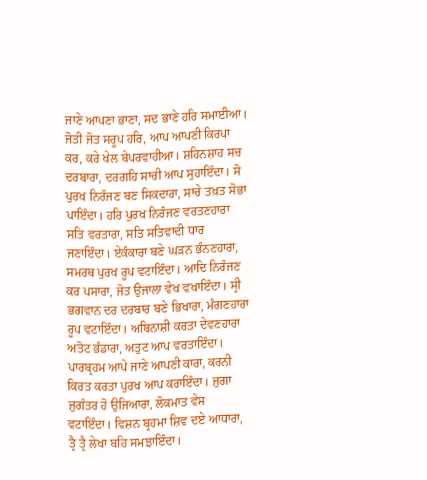ਜਾਣੇ ਆਪਣਾ ਭਾਣਾ, ਸਦ ਭਾਣੇ ਹਰਿ ਸਮਾਈਆ। ਜੋਤੀ ਜੋਤ ਸਰੂਪ ਹਰਿ, ਆਪ ਆਪਣੀ ਕਿਰਪਾ ਕਰ, ਕਰੇ ਖੇਲ ਬੇਪਰਵਾਹੀਆ। ਸ਼ਹਿਨਸ਼ਾਹ ਸਚ ਦਰਬਾਰਾ, ਦਰਗਹਿ ਸਾਚੀ ਆਪ ਸੁਹਾਇੰਦਾ। ਸੋ ਪੁਰਖ ਨਿਰੰਜਣ ਬਣ ਸਿਕਦਾਰਾ, ਸਾਚੇ ਤਖ਼ਤ ਸੋਭਾ ਪਾਇੰਦਾ। ਹਰਿ ਪੁਰਖ ਨਿਰੰਜਣ ਵਰਤਣਹਾਰਾ ਸਤਿ ਵਰਤਾਰਾ, ਸਤਿ ਸਤਿਵਾਦੀ ਧਾਰ ਜਣਾਇੰਦਾ। ਏਕੰਕਾਰਾ ਬਣੇ ਘੜਨ ਭੰਨਣਹਾਰਾ, ਸਮਰਥ ਪੁਰਖ ਰੂਪ ਵਟਾਇੰਦਾ। ਆਦਿ ਨਿਰੰਜਣ ਕਰ ਪਸਾਰਾ, ਜੋਤ ਉਜਾਲਾ ਵੇਖ ਵਖਾਇੰਦਾ। ਸ੍ਰੀ ਭਗਵਾਨ ਦਰ ਦਰਬਾਰ ਬਣੇ ਭਿਖਾਰਾ, ਮੰਗਣਹਾਰਾ ਰੂਪ ਵਟਾਇੰਦਾ। ਅਬਿਨਾਸ਼ੀ ਕਰਤਾ ਦੇਵਣਹਾਰਾ ਅਤੋਟ ਭੰਡਾਰਾ, ਅਤੁਟ ਆਪ ਵਰਤਾਇੰਦਾ। ਪਾਰਬ੍ਰਹਮ ਆਪੇ ਜਾਣੇ ਆਪਣੀ ਕਾਰਾ, ਕਰਨੀ ਕਿਰਤ ਕਰਤਾ ਪੁਰਖ ਆਪ ਕਰਾਇੰਦਾ। ਜੁਗਾ ਜੁਗੰਤਰ ਹੋ ਉਜਿਆਰਾ, ਲੋਕਮਾਤ ਵੇਸ ਵਟਾਇੰਦਾ। ਵਿਸ਼ਨ ਬ੍ਰਹਮਾ ਸ਼ਿਵ ਦਏ ਆਧਾਰਾ, ਤ੍ਰੈ ਤ੍ਰੈ ਲੇਖਾ ਬਹਿ ਸਮਝਾਇੰਦਾ।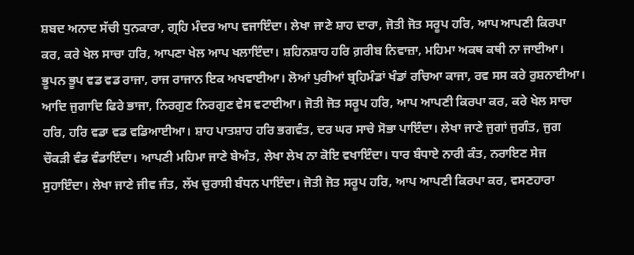ਸ਼ਬਦ ਅਨਾਦ ਸੱਚੀ ਧੁਨਕਾਰਾ, ਗ੍ਰਹਿ ਮੰਦਰ ਆਪ ਵਜਾਇੰਦਾ। ਲੇਖਾ ਜਾਣੇ ਸ਼ਾਹ ਦਾਰਾ, ਜੋਤੀ ਜੋਤ ਸਰੂਪ ਹਰਿ, ਆਪ ਆਪਣੀ ਕਿਰਪਾ ਕਰ, ਕਰੇ ਖੇਲ ਸਾਚਾ ਹਰਿ, ਆਪਣਾ ਖੇਲ ਆਪ ਖਲਾਇੰਦਾ। ਸ਼ਹਿਨਸ਼ਾਹ ਹਰਿ ਗ਼ਰੀਬ ਨਿਵਾਜ਼ਾ, ਮਹਿਮਾ ਅਕਥ ਕਥੀ ਨਾ ਜਾਈਆ। ਭੂਪਨ ਭੂਪ ਵਡ ਵਡ ਰਾਜਾ, ਰਾਜ ਰਾਜਾਨ ਇਕ ਅਖਵਾਈਆ। ਲੋਆਂ ਪੁਰੀਆਂ ਬ੍ਰਹਿਮੰਡਾਂ ਖੰਡਾਂ ਰਚਿਆ ਕਾਜਾ, ਰਵ ਸਸ ਕਰੇ ਰੁਸ਼ਨਾਈਆ। ਆਦਿ ਜੁਗਾਦਿ ਫਿਰੇ ਭਾਜਾ, ਨਿਰਗੁਣ ਨਿਰਗੁਣ ਵੇਸ ਵਟਾਈਆ। ਜੋਤੀ ਜੋਤ ਸਰੂਪ ਹਰਿ, ਆਪ ਆਪਣੀ ਕਿਰਪਾ ਕਰ, ਕਰੇ ਖੇਲ ਸਾਚਾ ਹਰਿ, ਹਰਿ ਵਡਾ ਵਡ ਵਡਿਆਈਆ। ਸ਼ਾਹ ਪਾਤਸ਼ਾਹ ਹਰਿ ਭਗਵੰਤ, ਦਰ ਘਰ ਸਾਚੇ ਸੋਭਾ ਪਾਇੰਦਾ। ਲੇਖਾ ਜਾਣੇ ਜੁਗਾਂ ਜੁਗੰਤ, ਜੁਗ ਚੌਕੜੀ ਵੰਡ ਵੰਡਾਇੰਦਾ। ਆਪਣੀ ਮਹਿਮਾ ਜਾਣੇ ਬੇਅੰਤ, ਲੇਖਾ ਲੇਖ ਨਾ ਕੋਇ ਵਖਾਇੰਦਾ। ਧਾਰ ਬੰਧਾਏ ਨਾਰੀ ਕੰਤ, ਨਰਾਇਣ ਸੇਜ ਸੁਹਾਇੰਦਾ। ਲੇਖਾ ਜਾਣੇ ਜੀਵ ਜੰਤ, ਲੱਖ ਚੁਰਾਸੀ ਬੰਧਨ ਪਾਇੰਦਾ। ਜੋਤੀ ਜੋਤ ਸਰੂਪ ਹਰਿ, ਆਪ ਆਪਣੀ ਕਿਰਪਾ ਕਰ, ਵਸਣਹਾਰਾ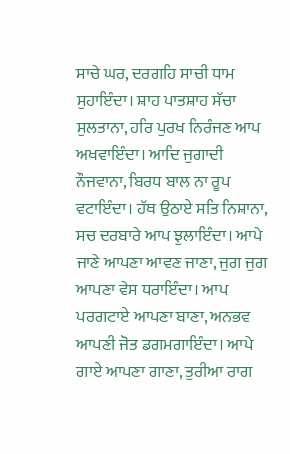ਸਾਚੇ ਘਰ, ਦਰਗਹਿ ਸਾਚੀ ਧਾਮ ਸੁਹਾਇੰਦਾ। ਸ਼ਾਹ ਪਾਤਸ਼ਾਹ ਸੱਚਾ ਸੁਲਤਾਨਾ, ਹਰਿ ਪੁਰਖ ਨਿਰੰਜਣ ਆਪ ਅਖਵਾਇੰਦਾ। ਆਦਿ ਜੁਗਾਦੀ ਨੌਜਵਾਨਾ, ਬਿਰਧ ਬਾਲ ਨਾ ਰੂਪ ਵਟਾਇੰਦਾ। ਹੱਥ ਉਠਾਏ ਸਤਿ ਨਿਸ਼ਾਨਾ, ਸਚ ਦਰਬਾਰੇ ਆਪ ਝੁਲਾਇੰਦਾ। ਆਪੇ ਜਾਣੇ ਆਪਣਾ ਆਵਣ ਜਾਣਾ, ਜੁਗ ਜੁਗ ਆਪਣਾ ਵੇਸ ਧਰਾਇੰਦਾ। ਆਪ ਪਰਗਟਾਏ ਆਪਣਾ ਬਾਣਾ, ਅਨਭਵ ਆਪਣੀ ਜੋਤ ਡਗਮਗਾਇੰਦਾ। ਆਪੇ ਗਾਏ ਆਪਣਾ ਗਾਣਾ, ਤੁਰੀਆ ਰਾਗ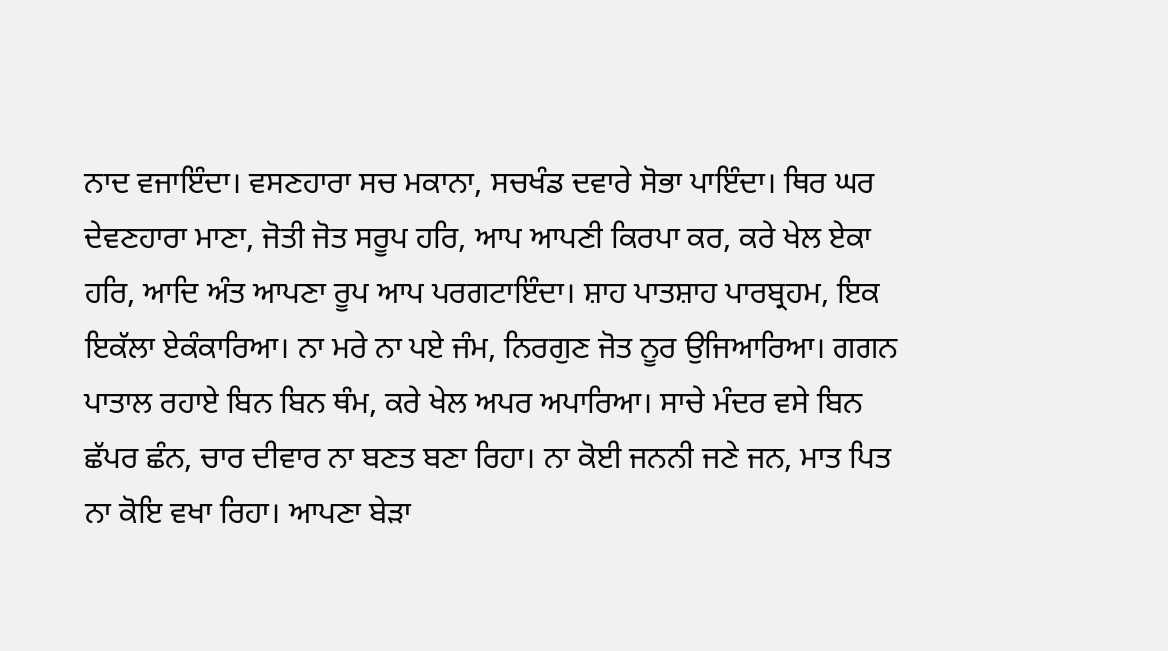ਨਾਦ ਵਜਾਇੰਦਾ। ਵਸਣਹਾਰਾ ਸਚ ਮਕਾਨਾ, ਸਚਖੰਡ ਦਵਾਰੇ ਸੋਭਾ ਪਾਇੰਦਾ। ਥਿਰ ਘਰ ਦੇਵਣਹਾਰਾ ਮਾਣਾ, ਜੋਤੀ ਜੋਤ ਸਰੂਪ ਹਰਿ, ਆਪ ਆਪਣੀ ਕਿਰਪਾ ਕਰ, ਕਰੇ ਖੇਲ ਏਕਾ ਹਰਿ, ਆਦਿ ਅੰਤ ਆਪਣਾ ਰੂਪ ਆਪ ਪਰਗਟਾਇੰਦਾ। ਸ਼ਾਹ ਪਾਤਸ਼ਾਹ ਪਾਰਬ੍ਰਹਮ, ਇਕ ਇਕੱਲਾ ਏਕੰਕਾਰਿਆ। ਨਾ ਮਰੇ ਨਾ ਪਏ ਜੰਮ, ਨਿਰਗੁਣ ਜੋਤ ਨੂਰ ਉਜਿਆਰਿਆ। ਗਗਨ ਪਾਤਾਲ ਰਹਾਏ ਬਿਨ ਬਿਨ ਥੰਮ, ਕਰੇ ਖੇਲ ਅਪਰ ਅਪਾਰਿਆ। ਸਾਚੇ ਮੰਦਰ ਵਸੇ ਬਿਨ ਛੱਪਰ ਛੰਨ, ਚਾਰ ਦੀਵਾਰ ਨਾ ਬਣਤ ਬਣਾ ਰਿਹਾ। ਨਾ ਕੋਈ ਜਨਨੀ ਜਣੇ ਜਨ, ਮਾਤ ਪਿਤ ਨਾ ਕੋਇ ਵਖਾ ਰਿਹਾ। ਆਪਣਾ ਬੇੜਾ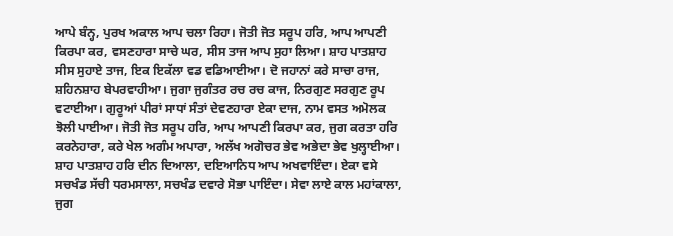ਆਪੇ ਬੰਨ੍ਹ, ਪੁਰਖ ਅਕਾਲ ਆਪ ਚਲਾ ਰਿਹਾ। ਜੋਤੀ ਜੋਤ ਸਰੂਪ ਹਰਿ, ਆਪ ਆਪਣੀ ਕਿਰਪਾ ਕਰ, ਵਸਣਹਾਰਾ ਸਾਚੇ ਘਰ, ਸੀਸ ਤਾਜ ਆਪ ਸੁਹਾ ਲਿਆ। ਸ਼ਾਹ ਪਾਤਸ਼ਾਹ ਸੀਸ ਸੁਹਾਏ ਤਾਜ, ਇਕ ਇਕੱਲਾ ਵਡ ਵਡਿਆਈਆ। ਦੋ ਜਹਾਨਾਂ ਕਰੇ ਸਾਚਾ ਰਾਜ, ਸ਼ਹਿਨਸ਼ਾਹ ਬੇਪਰਵਾਹੀਆ। ਜੁਗਾ ਜੁਗੰਤਰ ਰਚ ਰਚ ਕਾਜ, ਨਿਰਗੁਣ ਸਰਗੁਣ ਰੂਪ ਵਟਾਈਆ। ਗੁਰੂਆਂ ਪੀਰਾਂ ਸਾਧਾਂ ਸੰਤਾਂ ਦੇਵਣਹਾਰਾ ਏਕਾ ਦਾਜ, ਨਾਮ ਵਸਤ ਅਮੋਲਕ ਝੋਲੀ ਪਾਈਆ। ਜੋਤੀ ਜੋਤ ਸਰੂਪ ਹਰਿ, ਆਪ ਆਪਣੀ ਕਿਰਪਾ ਕਰ, ਜੁਗ ਕਰਤਾ ਹਰਿ ਕਰਨੇਹਾਰਾ, ਕਰੇ ਖੇਲ ਅਗੰਮ ਅਪਾਰਾ, ਅਲੱਖ ਅਗੋਚਰ ਭੇਵ ਅਭੇਦਾ ਭੇਵ ਖੁਲ੍ਹਾਈਆ। ਸ਼ਾਹ ਪਾਤਸ਼ਾਹ ਹਰਿ ਦੀਨ ਦਿਆਲਾ, ਦਇਆਨਿਧ ਆਪ ਅਖਵਾਇੰਦਾ। ਏਕਾ ਵਸੇ ਸਚਖੰਡ ਸੱਚੀ ਧਰਮਸਾਲਾ, ਸਚਖੰਡ ਦਵਾਰੇ ਸੋਭਾ ਪਾਇੰਦਾ। ਸੇਵਾ ਲਾਏ ਕਾਲ ਮਹਾਂਕਾਲਾ, ਜੁਗ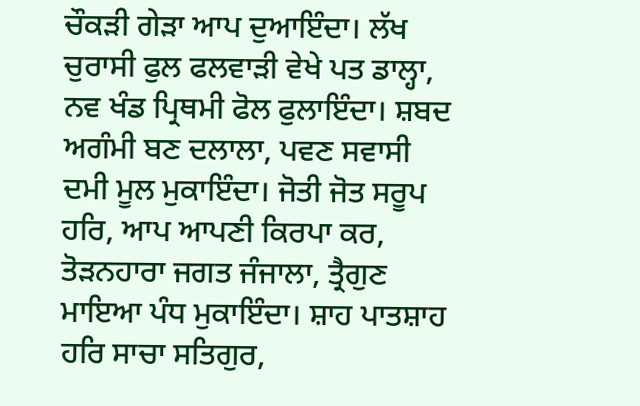ਚੌਕੜੀ ਗੇੜਾ ਆਪ ਦੁਆਇੰਦਾ। ਲੱਖ ਚੁਰਾਸੀ ਫੁਲ ਫਲਵਾੜੀ ਵੇਖੇ ਪਤ ਡਾਲ੍ਹਾ, ਨਵ ਖੰਡ ਪ੍ਰਿਥਮੀ ਫੋਲ ਫੁਲਾਇੰਦਾ। ਸ਼ਬਦ ਅਗੰਮੀ ਬਣ ਦਲਾਲਾ, ਪਵਣ ਸਵਾਸੀ ਦਮੀ ਮੂਲ ਮੁਕਾਇੰਦਾ। ਜੋਤੀ ਜੋਤ ਸਰੂਪ ਹਰਿ, ਆਪ ਆਪਣੀ ਕਿਰਪਾ ਕਰ, ਤੋੜਨਹਾਰਾ ਜਗਤ ਜੰਜਾਲਾ, ਤ੍ਰੈਗੁਣ ਮਾਇਆ ਪੰਧ ਮੁਕਾਇੰਦਾ। ਸ਼ਾਹ ਪਾਤਸ਼ਾਹ ਹਰਿ ਸਾਚਾ ਸਤਿਗੁਰ,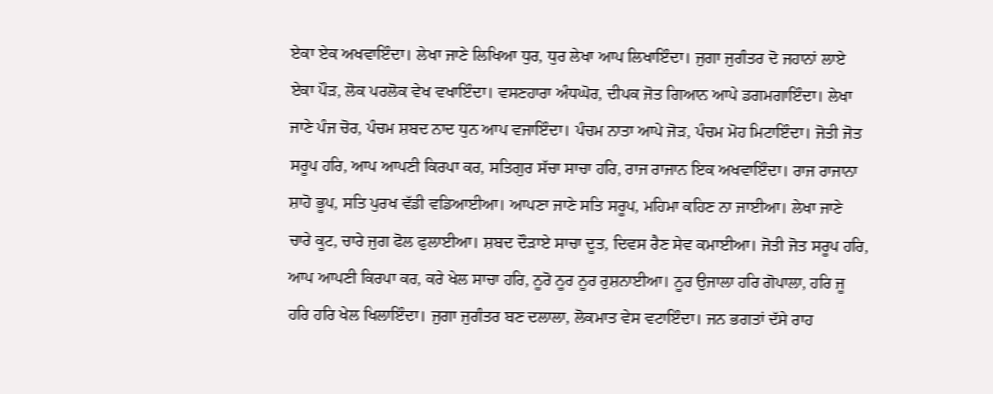ਏਕਾ ਏਕ ਅਖਵਾਇੰਦਾ। ਲੇਖਾ ਜਾਣੇ ਲਿਖਿਆ ਧੁਰ, ਧੁਰ ਲੇਖਾ ਆਪ ਲਿਖਾਇੰਦਾ। ਜੁਗਾ ਜੁਗੰਤਰ ਦੋ ਜਹਾਨਾਂ ਲਾਏ ਏਕਾ ਪੌੜ, ਲੋਕ ਪਰਲੋਕ ਵੇਖ ਵਖਾਇੰਦਾ। ਵਸਣਹਾਰਾ ਅੰਧਘੋਰ, ਦੀਪਕ ਜੋਤ ਗਿਆਨ ਆਪੇ ਡਗਮਗਾਇੰਦਾ। ਲੇਖਾ ਜਾਣੇ ਪੰਜ ਚੋਰ, ਪੰਚਮ ਸ਼ਬਦ ਨਾਦ ਧੁਨ ਆਪ ਵਜਾਇੰਦਾ। ਪੰਚਮ ਨਾਤਾ ਆਪੇ ਜੋੜ, ਪੰਚਮ ਮੋਹ ਮਿਟਾਇੰਦਾ। ਜੋਤੀ ਜੋਤ ਸਰੂਪ ਹਰਿ, ਆਪ ਆਪਣੀ ਕਿਰਪਾ ਕਰ, ਸਤਿਗੁਰ ਸੱਚਾ ਸਾਚਾ ਹਰਿ, ਰਾਜ ਰਾਜਾਨ ਇਕ ਅਖਵਾਇੰਦਾ। ਰਾਜ ਰਾਜਾਨਾ ਸ਼ਾਹੋ ਭੂਪ, ਸਤਿ ਪੁਰਖ ਵੱਡੀ ਵਡਿਆਈਆ। ਆਪਣਾ ਜਾਣੇ ਸਤਿ ਸਰੂਪ, ਮਹਿਮਾ ਕਹਿਣ ਨਾ ਜਾਈਆ। ਲੇਖਾ ਜਾਣੇ ਚਾਰੇ ਕੂਟ, ਚਾਰੇ ਜੁਗ ਫੋਲ ਫੁਲਾਈਆ। ਸ਼ਬਦ ਦੌੜਾਏ ਸਾਚਾ ਦੂਤ, ਦਿਵਸ ਰੈਣ ਸੇਵ ਕਮਾਈਆ। ਜੋਤੀ ਜੋਤ ਸਰੂਪ ਹਰਿ, ਆਪ ਆਪਣੀ ਕਿਰਪਾ ਕਰ, ਕਰੇ ਖੇਲ ਸਾਚਾ ਹਰਿ, ਨੂਰੋ ਨੂਰ ਨੂਰ ਰੁਸ਼ਨਾਈਆ। ਨੂਰ ਉਜਾਲਾ ਹਰਿ ਗੋਪਾਲਾ, ਹਰਿ ਜੂ ਹਰਿ ਹਰਿ ਖੇਲ ਖਿਲਾਇੰਦਾ। ਜੁਗਾ ਜੁਗੰਤਰ ਬਣ ਦਲਾਲਾ, ਲੋਕਮਾਤ ਵੇਸ ਵਟਾਇੰਦਾ। ਜਨ ਭਗਤਾਂ ਦੱਸੇ ਰਾਹ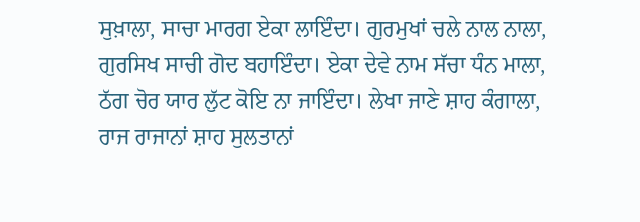ਸੁਖ਼ਾਲਾ, ਸਾਚਾ ਮਾਰਗ ਏਕਾ ਲਾਇੰਦਾ। ਗੁਰਮੁਖਾਂ ਚਲੇ ਨਾਲ ਨਾਲਾ, ਗੁਰਸਿਖ ਸਾਚੀ ਗੋਦ ਬਹਾਇੰਦਾ। ਏਕਾ ਦੇਵੇ ਨਾਮ ਸੱਚਾ ਧੰਨ ਮਾਲਾ, ਠੱਗ ਚੋਰ ਯਾਰ ਲੁੱਟ ਕੋਇ ਨਾ ਜਾਇੰਦਾ। ਲੇਖਾ ਜਾਣੇ ਸ਼ਾਹ ਕੰਗਾਲਾ, ਰਾਜ ਰਾਜਾਨਾਂ ਸ਼ਾਹ ਸੁਲਤਾਨਾਂ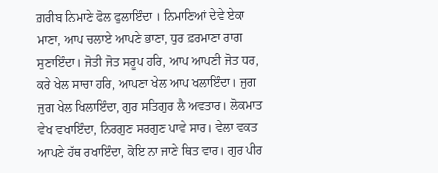ਗ਼ਰੀਬ ਨਿਮਾਣੇ ਫੋਲ ਫੁਲਾਇੰਦਾ । ਨਿਮਾਣਿਆਂ ਦੇਵੇ ਏਕਾ ਮਾਣਾ, ਆਪ ਚਲਾਏ ਆਪਣੇ ਭਾਣਾ, ਧੁਰ ਫ਼ਰਮਾਣਾ ਰਾਗ ਸੁਣਾਇੰਦਾ। ਜੋਤੀ ਜੋਤ ਸਰੂਪ ਹਰਿ, ਆਪ ਆਪਣੀ ਜੋਤ ਧਰ, ਕਰੇ ਖੇਲ ਸਾਚਾ ਹਰਿ, ਆਪਣਾ ਖੇਲ ਆਪ ਖਲਾਇੰਦਾ। ਜੁਗ ਜੁਗ ਖੇਲ ਖਿਲਾਇੰਦਾ, ਗੁਰ ਸਤਿਗੁਰ ਲੈ ਅਵਤਾਰ। ਲੋਕਮਾਤ ਵੇਖ ਵਖਾਇੰਦਾ, ਨਿਰਗੁਣ ਸਰਗੁਣ ਪਾਵੇ ਸਾਰ। ਵੇਲਾ ਵਕਤ ਆਪਣੇ ਹੱਥ ਰਖਾਇੰਦਾ, ਕੋਇ ਨਾ ਜਾਣੇ ਥਿਤ ਵਾਰ। ਗੁਰ ਪੀਰ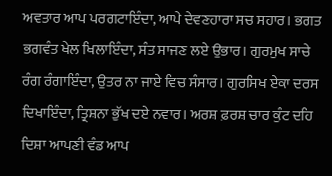ਅਵਤਾਰ ਆਪ ਪਰਗਟਾਇੰਦਾ, ਆਪੇ ਦੇਵਣਹਾਰਾ ਸਚ ਸਹਾਰ। ਭਗਤ ਭਗਵੰਤ ਖੇਲ ਖਿਲਾਇੰਦਾ, ਸੰਤ ਸਾਜਣ ਲਏ ਉਭਾਰ। ਗੁਰਮੁਖ ਸਾਚੇ ਰੰਗ ਰੰਗਾਇੰਦਾ, ਉਤਰ ਨਾ ਜਾਏ ਵਿਚ ਸੰਸਾਰ। ਗੁਰਸਿਖ ਏਕਾ ਦਰਸ ਦਿਖਾਇੰਦਾ, ਤ੍ਰਿਸ਼ਨਾ ਭੁੱਖ ਦਏ ਨਵਾਰ। ਅਰਸ਼ ਫ਼ਰਸ਼ ਚਾਰ ਕੁੰਟ ਦਹਿ ਦਿਸ਼ਾ ਆਪਣੀ ਵੰਡ ਆਪ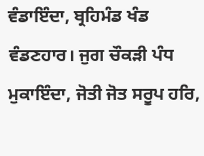ਵੰਡਾਇੰਦਾ, ਬ੍ਰਹਿਮੰਡ ਖੰਡ ਵੰਡਣਹਾਰ। ਜੁਗ ਚੌਕੜੀ ਪੰਧ ਮੁਕਾਇੰਦਾ, ਜੋਤੀ ਜੋਤ ਸਰੂਪ ਹਰਿ,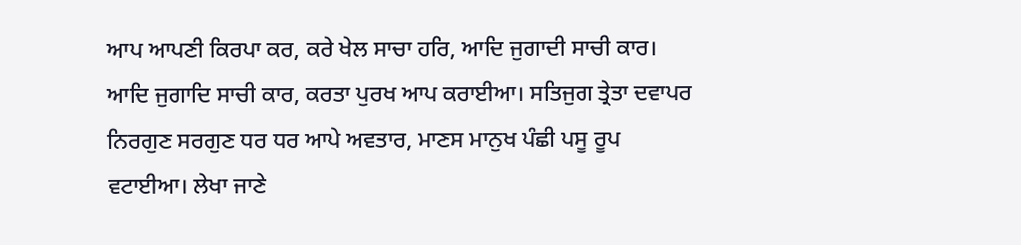ਆਪ ਆਪਣੀ ਕਿਰਪਾ ਕਰ, ਕਰੇ ਖੇਲ ਸਾਚਾ ਹਰਿ, ਆਦਿ ਜੁਗਾਦੀ ਸਾਚੀ ਕਾਰ। ਆਦਿ ਜੁਗਾਦਿ ਸਾਚੀ ਕਾਰ, ਕਰਤਾ ਪੁਰਖ ਆਪ ਕਰਾਈਆ। ਸਤਿਜੁਗ ਤ੍ਰੇਤਾ ਦਵਾਪਰ ਨਿਰਗੁਣ ਸਰਗੁਣ ਧਰ ਧਰ ਆਪੇ ਅਵਤਾਰ, ਮਾਣਸ ਮਾਨੁਖ ਪੰਛੀ ਪਸੂ ਰੂਪ ਵਟਾਈਆ। ਲੇਖਾ ਜਾਣੇ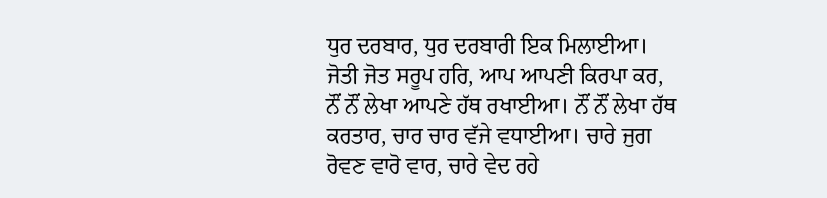ਧੁਰ ਦਰਬਾਰ, ਧੁਰ ਦਰਬਾਰੀ ਇਕ ਮਿਲਾਈਆ। ਜੋਤੀ ਜੋਤ ਸਰੂਪ ਹਰਿ, ਆਪ ਆਪਣੀ ਕਿਰਪਾ ਕਰ, ਨੌਂ ਨੌਂ ਲੇਖਾ ਆਪਣੇ ਹੱਥ ਰਖਾਈਆ। ਨੌਂ ਨੌਂ ਲੇਖਾ ਹੱਥ ਕਰਤਾਰ, ਚਾਰ ਚਾਰ ਵੱਜੇ ਵਧਾਈਆ। ਚਾਰੇ ਜੁਗ ਰੋਵਣ ਵਾਰੋ ਵਾਰ, ਚਾਰੇ ਵੇਦ ਰਹੇ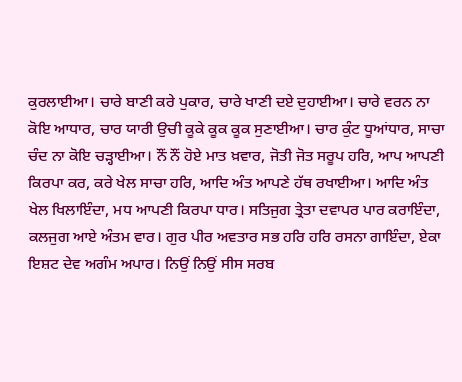ਕੁਰਲਾਈਆ। ਚਾਰੇ ਬਾਣੀ ਕਰੇ ਪੁਕਾਰ, ਚਾਰੇ ਖਾਣੀ ਦਏ ਦੁਹਾਈਆ। ਚਾਰੇ ਵਰਨ ਨਾ ਕੋਇ ਆਧਾਰ, ਚਾਰ ਯਾਰੀ ਉਚੀ ਕੂਕੇ ਕੂਕ ਕੂਕ ਸੁਣਾਈਆ। ਚਾਰ ਕੁੰਟ ਧੂਆਂਧਾਰ, ਸਾਚਾ ਚੰਦ ਨਾ ਕੋਇ ਚੜ੍ਹਾਈਆ। ਨੌਂ ਨੌਂ ਹੋਏ ਮਾਤ ਖ਼ਵਾਰ, ਜੋਤੀ ਜੋਤ ਸਰੂਪ ਹਰਿ, ਆਪ ਆਪਣੀ ਕਿਰਪਾ ਕਰ, ਕਰੇ ਖੇਲ ਸਾਚਾ ਹਰਿ, ਆਦਿ ਅੰਤ ਆਪਣੇ ਹੱਥ ਰਖਾਈਆ। ਆਦਿ ਅੰਤ ਖੇਲ ਖਿਲਾਇੰਦਾ, ਮਧ ਆਪਣੀ ਕਿਰਪਾ ਧਾਰ। ਸਤਿਜੁਗ ਤ੍ਰੇਤਾ ਦਵਾਪਰ ਪਾਰ ਕਰਾਇੰਦਾ, ਕਲਜੁਗ ਆਏ ਅੰਤਮ ਵਾਰ। ਗੁਰ ਪੀਰ ਅਵਤਾਰ ਸਭ ਹਰਿ ਹਰਿ ਰਸਨਾ ਗਾਇੰਦਾ, ਏਕਾ ਇਸ਼ਟ ਦੇਵ ਅਗੰਮ ਅਪਾਰ। ਨਿਉਂ ਨਿਉਂ ਸੀਸ ਸਰਬ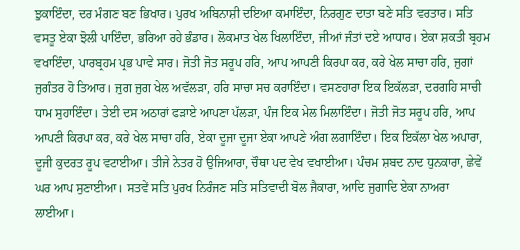ਝੁਕਾਇੰਦਾ, ਦਰ ਮੰਗਣ ਬਣ ਭਿਖਾਰ। ਪੁਰਖ ਅਬਿਨਾਸ਼ੀ ਦਇਆ ਕਮਾਇੰਦਾ, ਨਿਰਗੁਣ ਦਾਤਾ ਬਣੇ ਸਤਿ ਵਰਤਾਰ। ਸਤਿ ਵਸਤੂ ਏਕਾ ਝੋਲੀ ਪਾਇੰਦਾ, ਭਰਿਆ ਰਹੇ ਭੰਡਾਰ। ਲੋਕਮਾਤ ਖੇਲ ਖਿਲਾਇੰਦਾ, ਜੀਆਂ ਜੰਤਾਂ ਦਏ ਆਧਾਰ। ਏਕਾ ਸ਼ਕਤੀ ਬ੍ਰਹਮ ਵਖਾਇੰਦਾ, ਪਾਰਬ੍ਰਹਮ ਪ੍ਰਭ ਪਾਵੇ ਸਾਰ। ਜੋਤੀ ਜੋਤ ਸਰੂਪ ਹਰਿ, ਆਪ ਆਪਣੀ ਕਿਰਪਾ ਕਰ, ਕਰੇ ਖੇਲ ਸਾਚਾ ਹਰਿ, ਜੁਗਾਂ ਜੁਗੰਤਰ ਹੋ ਤਿਆਰ। ਜੁਗ ਜੁਗ ਖੇਲ ਅਵੱਲੜਾ, ਹਰਿ ਸਾਚਾ ਸਚ ਕਰਾਇੰਦਾ। ਵਸਣਹਾਰਾ ਇਕ ਇਕੱਲੜਾ, ਦਰਗਹਿ ਸਾਚੀ ਧਾਮ ਸੁਹਾਇੰਦਾ। ਤੇਈ ਦਸ ਅਠਾਰਾਂ ਫੜਾਏ ਆਪਣਾ ਪੱਲੜਾ, ਪੰਜ ਇਕ ਮੇਲ ਮਿਲਾਇੰਦਾ। ਜੋਤੀ ਜੋਤ ਸਰੂਪ ਹਰਿ, ਆਪ ਆਪਣੀ ਕਿਰਪਾ ਕਰ, ਕਰੇ ਖੇਲ ਸਾਚਾ ਹਰਿ, ਏਕਾ ਦੂਜਾ ਦੂਜਾ ਏਕਾ ਆਪਣੇ ਅੰਗ ਲਗਾਇੰਦਾ। ਇਕ ਇਕੱਲਾ ਖੇਲ ਅਪਾਰਾ, ਦੂਜੀ ਕੁਦਰਤ ਰੂਪ ਵਟਾਈਆ। ਤੀਜੇ ਨੇਤਰ ਹੋ ਉਜਿਆਰਾ, ਚੌਥਾ ਪਦ ਵੇਖ ਵਖਾਈਆ। ਪੰਚਮ ਸ਼ਬਦ ਨਾਦ ਧੁਨਕਾਰਾ, ਛੇਵੇਂ ਘਰ ਆਪ ਸੁਣਾਈਆ। ਸਤਵੇਂ ਸਤਿ ਪੁਰਖ ਨਿਰੰਜਣ ਸਤਿ ਸਤਿਵਾਦੀ ਬੋਲ ਜੈਕਾਰਾ, ਆਦਿ ਜੁਗਾਦਿ ਏਕਾ ਨਾਅਰਾ ਲਾਈਆ।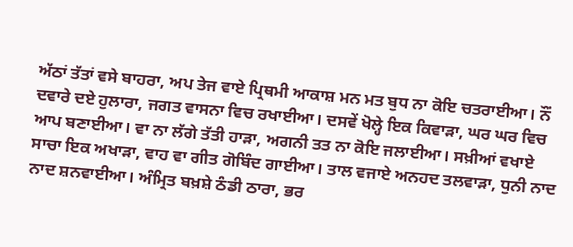ਅੱਠਾਂ ਤੱਤਾਂ ਵਸੇ ਬਾਹਰਾ, ਅਪ ਤੇਜ ਵਾਏ ਪ੍ਰਿਥਮੀ ਆਕਾਸ਼ ਮਨ ਮਤ ਬੁਧ ਨਾ ਕੋਇ ਚਤਰਾਈਆ। ਨੌਂ ਦਵਾਰੇ ਦਏ ਹੁਲਾਰਾ, ਜਗਤ ਵਾਸਨਾ ਵਿਚ ਰਖਾਈਆ। ਦਸਵੇਂ ਖੋਲ੍ਹੇ ਇਕ ਕਿਵਾੜਾ, ਘਰ ਘਰ ਵਿਚ ਆਪ ਬਣਾਈਆ। ਵਾ ਨਾ ਲੱਗੇ ਤੱਤੀ ਹਾੜਾ, ਅਗਨੀ ਤਤ ਨਾ ਕੋਇ ਜਲਾਈਆ। ਸਖ਼ੀਆਂ ਵਖਾਏ ਸਾਚਾ ਇਕ ਅਖਾੜਾ, ਵਾਹ ਵਾ ਗੀਤ ਗੋਬਿੰਦ ਗਾਈਆ। ਤਾਲ ਵਜਾਏ ਅਨਹਦ ਤਲਵਾੜਾ, ਧੁਨੀ ਨਾਦ ਨਾਦ ਸ਼ਨਵਾਈਆ। ਅੰਮ੍ਰਿਤ ਬਖ਼ਸ਼ੇ ਠੰਡੀ ਠਾਰਾ, ਭਰ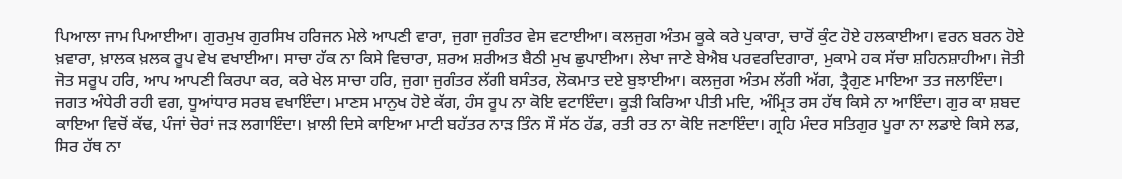ਪਿਆਲਾ ਜਾਮ ਪਿਆਈਆ। ਗੁਰਮੁਖ ਗੁਰਸਿਖ ਹਰਿਜਨ ਮੇਲੇ ਆਪਣੀ ਵਾਰਾ, ਜੁਗਾ ਜੁਗੰਤਰ ਵੇਸ ਵਟਾਈਆ। ਕਲਜੁਗ ਅੰਤਮ ਕੂਕੇ ਕਰੇ ਪੁਕਾਰਾ, ਚਾਰੋਂ ਕੁੰਟ ਹੋਏ ਹਲਕਾਈਆ। ਵਰਨ ਬਰਨ ਹੋਏ ਖ਼ਵਾਰਾ, ਖ਼ਾਲਕ ਖ਼ਲਕ ਰੂਪ ਵੇਖ ਵਖਾਈਆ। ਸਾਚਾ ਹੱਕ ਨਾ ਕਿਸੇ ਵਿਚਾਰਾ, ਸ਼ਰਅ ਸ਼ਰੀਅਤ ਬੈਠੀ ਮੁਖ ਛੁਪਾਈਆ। ਲੇਖਾ ਜਾਣੇ ਬੇਐਬ ਪਰਵਰਦਿਗਾਰਾ, ਮੁਕਾਮੇ ਹਕ ਸੱਚਾ ਸ਼ਹਿਨਸ਼ਾਹੀਆ। ਜੋਤੀ ਜੋਤ ਸਰੂਪ ਹਰਿ, ਆਪ ਆਪਣੀ ਕਿਰਪਾ ਕਰ, ਕਰੇ ਖੇਲ ਸਾਚਾ ਹਰਿ, ਜੁਗਾ ਜੁਗੰਤਰ ਲੱਗੀ ਬਸੰਤਰ, ਲੋਕਮਾਤ ਦਏ ਬੁਝਾਈਆ। ਕਲਜੁਗ ਅੰਤਮ ਲੱਗੀ ਅੱਗ, ਤ੍ਰੈਗੁਣ ਮਾਇਆ ਤਤ ਜਲਾਇੰਦਾ। ਜਗਤ ਅੰਧੇਰੀ ਰਹੀ ਵਗ, ਧੂਆਂਧਾਰ ਸਰਬ ਵਖਾਇੰਦਾ। ਮਾਣਸ ਮਾਨੁਖ ਹੋਏ ਕੱਗ, ਹੰਸ ਰੂਪ ਨਾ ਕੋਇ ਵਟਾਇੰਦਾ। ਕੂੜੀ ਕਿਰਿਆ ਪੀਤੀ ਮਦਿ, ਅੰਮ੍ਰਿਤ ਰਸ ਹੱਥ ਕਿਸੇ ਨਾ ਆਇੰਦਾ। ਗੁਰ ਕਾ ਸ਼ਬਦ ਕਾਇਆ ਵਿਚੋਂ ਕੱਢ, ਪੰਜਾਂ ਚੋਰਾਂ ਜੜ ਲਗਾਇੰਦਾ। ਖ਼ਾਲੀ ਦਿਸੇ ਕਾਇਆ ਮਾਟੀ ਬਹੱਤਰ ਨਾੜ ਤਿੰਨ ਸੌ ਸੱਠ ਹੱਡ, ਰਤੀ ਰਤ ਨਾ ਕੋਇ ਜਣਾਇੰਦਾ। ਗ੍ਰਹਿ ਮੰਦਰ ਸਤਿਗੁਰ ਪੂਰਾ ਨਾ ਲਡਾਏ ਕਿਸੇ ਲਡ, ਸਿਰ ਹੱਥ ਨਾ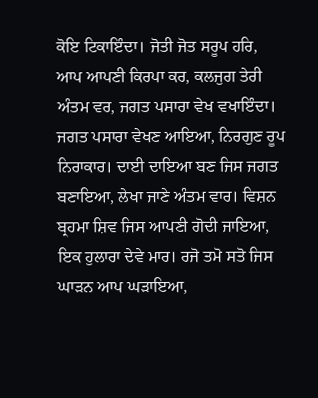ਕੋਇ ਟਿਕਾਇੰਦਾ। ਜੋਤੀ ਜੋਤ ਸਰੂਪ ਹਰਿ, ਆਪ ਆਪਣੀ ਕਿਰਪਾ ਕਰ, ਕਲਜੁਗ ਤੇਰੀ ਅੰਤਮ ਵਰ, ਜਗਤ ਪਸਾਰਾ ਵੇਖ ਵਖਾਇੰਦਾ। ਜਗਤ ਪਸਾਰਾ ਵੇਖਣ ਆਇਆ, ਨਿਰਗੁਣ ਰੂਪ ਨਿਰਾਕਾਰ। ਦਾਈ ਦਾਇਆ ਬਣ ਜਿਸ ਜਗਤ ਬਣਾਇਆ, ਲੇਖਾ ਜਾਣੇ ਅੰਤਮ ਵਾਰ। ਵਿਸ਼ਨ ਬ੍ਰਹਮਾ ਸ਼ਿਵ ਜਿਸ ਆਪਣੀ ਗੋਦੀ ਜਾਇਆ, ਇਕ ਹੁਲਾਰਾ ਦੇਵੇ ਮਾਰ। ਰਜੋ ਤਮੋ ਸਤੋ ਜਿਸ ਘਾੜਨ ਆਪ ਘੜਾਇਆ,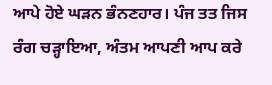ਆਪੇ ਹੋਏ ਘੜਨ ਭੰਨਣਹਾਰ। ਪੰਜ ਤਤ ਜਿਸ ਰੰਗ ਚੜ੍ਹਾਇਆ, ਅੰਤਮ ਆਪਣੀ ਆਪ ਕਰੇ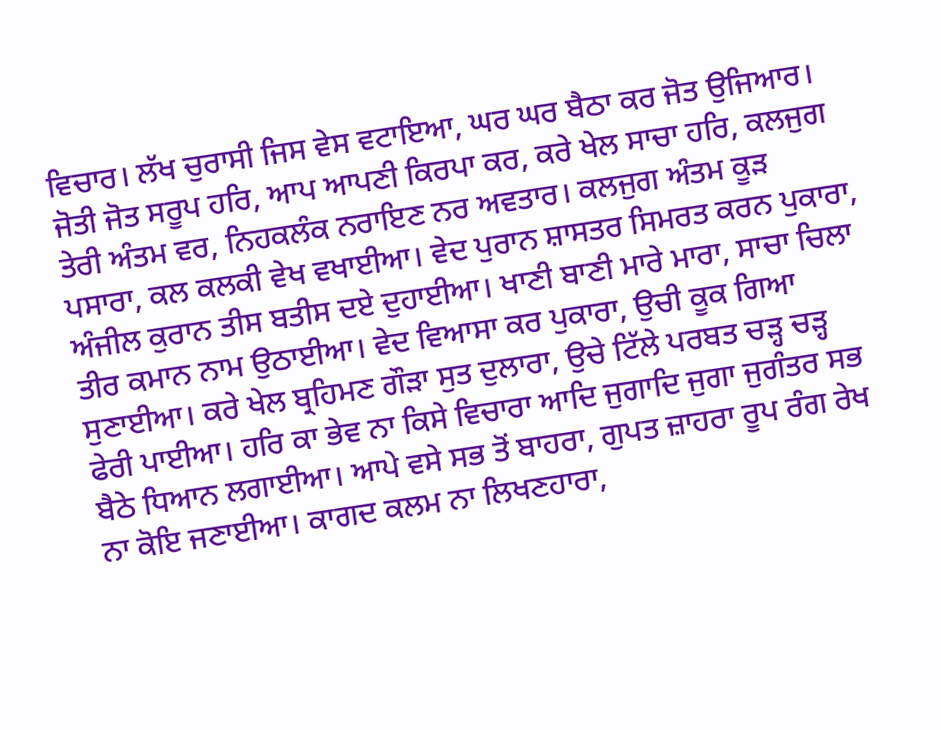ਵਿਚਾਰ। ਲੱਖ ਚੁਰਾਸੀ ਜਿਸ ਵੇਸ ਵਟਾਇਆ, ਘਰ ਘਰ ਬੈਠਾ ਕਰ ਜੋਤ ਉਜਿਆਰ। ਜੋਤੀ ਜੋਤ ਸਰੂਪ ਹਰਿ, ਆਪ ਆਪਣੀ ਕਿਰਪਾ ਕਰ, ਕਰੇ ਖੇਲ ਸਾਚਾ ਹਰਿ, ਕਲਜੁਗ ਤੇਰੀ ਅੰਤਮ ਵਰ, ਨਿਹਕਲੰਕ ਨਰਾਇਣ ਨਰ ਅਵਤਾਰ। ਕਲਜੁਗ ਅੰਤਮ ਕੂੜ ਪਸਾਰਾ, ਕਲ ਕਲਕੀ ਵੇਖ ਵਖਾਈਆ। ਵੇਦ ਪੁਰਾਨ ਸ਼ਾਸਤਰ ਸਿਮਰਤ ਕਰਨ ਪੁਕਾਰਾ, ਅੰਜੀਲ ਕੁਰਾਨ ਤੀਸ ਬਤੀਸ ਦਏ ਦੁਹਾਈਆ। ਖਾਣੀ ਬਾਣੀ ਮਾਰੇ ਮਾਰਾ, ਸਾਚਾ ਚਿਲਾ ਤੀਰ ਕਮਾਨ ਨਾਮ ਉਠਾਈਆ। ਵੇਦ ਵਿਆਸਾ ਕਰ ਪੁਕਾਰਾ, ਉਚੀ ਕੂਕ ਗਿਆ ਸੁਣਾਈਆ। ਕਰੇ ਖੇਲ ਬ੍ਰਹਿਮਣ ਗੌੜਾ ਸੁਤ ਦੁਲਾਰਾ, ਉਚੇ ਟਿੱਲੇ ਪਰਬਤ ਚੜ੍ਹ ਚੜ੍ਹ ਫੇਰੀ ਪਾਈਆ। ਹਰਿ ਕਾ ਭੇਵ ਨਾ ਕਿਸੇ ਵਿਚਾਰਾ ਆਦਿ ਜੁਗਾਦਿ ਜੁਗਾ ਜੁਗੰਤਰ ਸਭ ਬੈਠੇ ਧਿਆਨ ਲਗਾਈਆ। ਆਪੇ ਵਸੇ ਸਭ ਤੋਂ ਬਾਹਰਾ, ਗੁਪਤ ਜ਼ਾਹਰਾ ਰੂਪ ਰੰਗ ਰੇਖ ਨਾ ਕੋਇ ਜਣਾਈਆ। ਕਾਗਦ ਕਲਮ ਨਾ ਲਿਖਣਹਾਰਾ,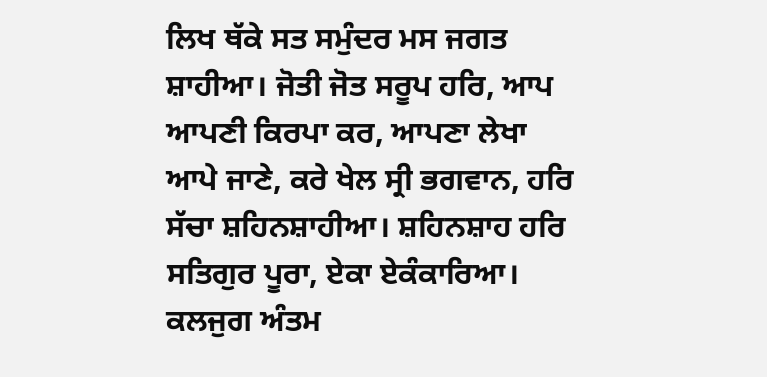ਲਿਖ ਥੱਕੇ ਸਤ ਸਮੁੰਦਰ ਮਸ ਜਗਤ ਸ਼ਾਹੀਆ। ਜੋਤੀ ਜੋਤ ਸਰੂਪ ਹਰਿ, ਆਪ ਆਪਣੀ ਕਿਰਪਾ ਕਰ, ਆਪਣਾ ਲੇਖਾ ਆਪੇ ਜਾਣੇ, ਕਰੇ ਖੇਲ ਸ੍ਰੀ ਭਗਵਾਨ, ਹਰਿ ਸੱਚਾ ਸ਼ਹਿਨਸ਼ਾਹੀਆ। ਸ਼ਹਿਨਸ਼ਾਹ ਹਰਿ ਸਤਿਗੁਰ ਪੂਰਾ, ਏਕਾ ਏਕੰਕਾਰਿਆ। ਕਲਜੁਗ ਅੰਤਮ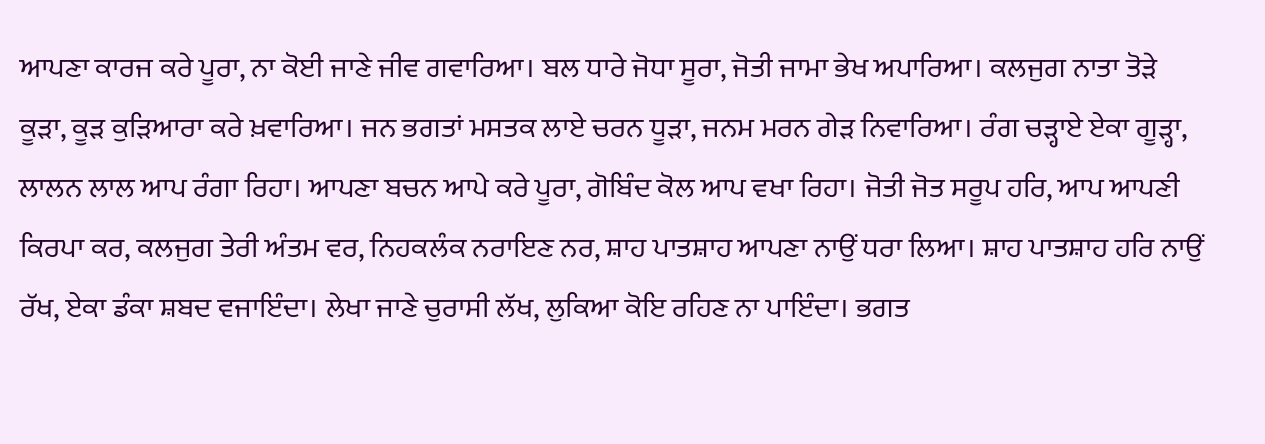ਆਪਣਾ ਕਾਰਜ ਕਰੇ ਪੂਰਾ, ਨਾ ਕੋਈ ਜਾਣੇ ਜੀਵ ਗਵਾਰਿਆ। ਬਲ ਧਾਰੇ ਜੋਧਾ ਸੂਰਾ, ਜੋਤੀ ਜਾਮਾ ਭੇਖ ਅਪਾਰਿਆ। ਕਲਜੁਗ ਨਾਤਾ ਤੋੜੇ ਕੂੜਾ, ਕੂੜ ਕੁੜਿਆਰਾ ਕਰੇ ਖ਼ਵਾਰਿਆ। ਜਨ ਭਗਤਾਂ ਮਸਤਕ ਲਾਏ ਚਰਨ ਧੂੜਾ, ਜਨਮ ਮਰਨ ਗੇੜ ਨਿਵਾਰਿਆ। ਰੰਗ ਚੜ੍ਹਾਏ ਏਕਾ ਗੂੜ੍ਹਾ, ਲਾਲਨ ਲਾਲ ਆਪ ਰੰਗਾ ਰਿਹਾ। ਆਪਣਾ ਬਚਨ ਆਪੇ ਕਰੇ ਪੂਰਾ, ਗੋਬਿੰਦ ਕੋਲ ਆਪ ਵਖਾ ਰਿਹਾ। ਜੋਤੀ ਜੋਤ ਸਰੂਪ ਹਰਿ, ਆਪ ਆਪਣੀ ਕਿਰਪਾ ਕਰ, ਕਲਜੁਗ ਤੇਰੀ ਅੰਤਮ ਵਰ, ਨਿਹਕਲੰਕ ਨਰਾਇਣ ਨਰ, ਸ਼ਾਹ ਪਾਤਸ਼ਾਹ ਆਪਣਾ ਨਾਉਂ ਧਰਾ ਲਿਆ। ਸ਼ਾਹ ਪਾਤਸ਼ਾਹ ਹਰਿ ਨਾਉਂ ਰੱਖ, ਏਕਾ ਡੰਕਾ ਸ਼ਬਦ ਵਜਾਇੰਦਾ। ਲੇਖਾ ਜਾਣੇ ਚੁਰਾਸੀ ਲੱਖ, ਲੁਕਿਆ ਕੋਇ ਰਹਿਣ ਨਾ ਪਾਇੰਦਾ। ਭਗਤ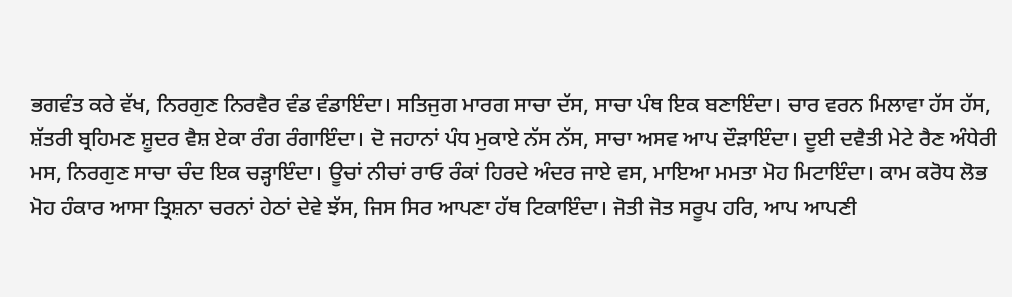ਭਗਵੰਤ ਕਰੇ ਵੱਖ, ਨਿਰਗੁਣ ਨਿਰਵੈਰ ਵੰਡ ਵੰਡਾਇੰਦਾ। ਸਤਿਜੁਗ ਮਾਰਗ ਸਾਚਾ ਦੱਸ, ਸਾਚਾ ਪੰਥ ਇਕ ਬਣਾਇੰਦਾ। ਚਾਰ ਵਰਨ ਮਿਲਾਵਾ ਹੱਸ ਹੱਸ, ਸ਼ੱਤਰੀ ਬ੍ਰਹਿਮਣ ਸ਼ੂਦਰ ਵੈਸ਼ ਏਕਾ ਰੰਗ ਰੰਗਾਇੰਦਾ। ਦੋ ਜਹਾਨਾਂ ਪੰਧ ਮੁਕਾਏ ਨੱਸ ਨੱਸ, ਸਾਚਾ ਅਸਵ ਆਪ ਦੌੜਾਇੰਦਾ। ਦੂਈ ਦਵੈਤੀ ਮੇਟੇ ਰੈਣ ਅੰਧੇਰੀ ਮਸ, ਨਿਰਗੁਣ ਸਾਚਾ ਚੰਦ ਇਕ ਚੜ੍ਹਾਇੰਦਾ। ਊਚਾਂ ਨੀਚਾਂ ਰਾਓ ਰੰਕਾਂ ਹਿਰਦੇ ਅੰਦਰ ਜਾਏ ਵਸ, ਮਾਇਆ ਮਮਤਾ ਮੋਹ ਮਿਟਾਇੰਦਾ। ਕਾਮ ਕਰੋਧ ਲੋਭ ਮੋਹ ਹੰਕਾਰ ਆਸਾ ਤ੍ਰਿਸ਼ਨਾ ਚਰਨਾਂ ਹੇਠਾਂ ਦੇਵੇ ਝੱਸ, ਜਿਸ ਸਿਰ ਆਪਣਾ ਹੱਥ ਟਿਕਾਇੰਦਾ। ਜੋਤੀ ਜੋਤ ਸਰੂਪ ਹਰਿ, ਆਪ ਆਪਣੀ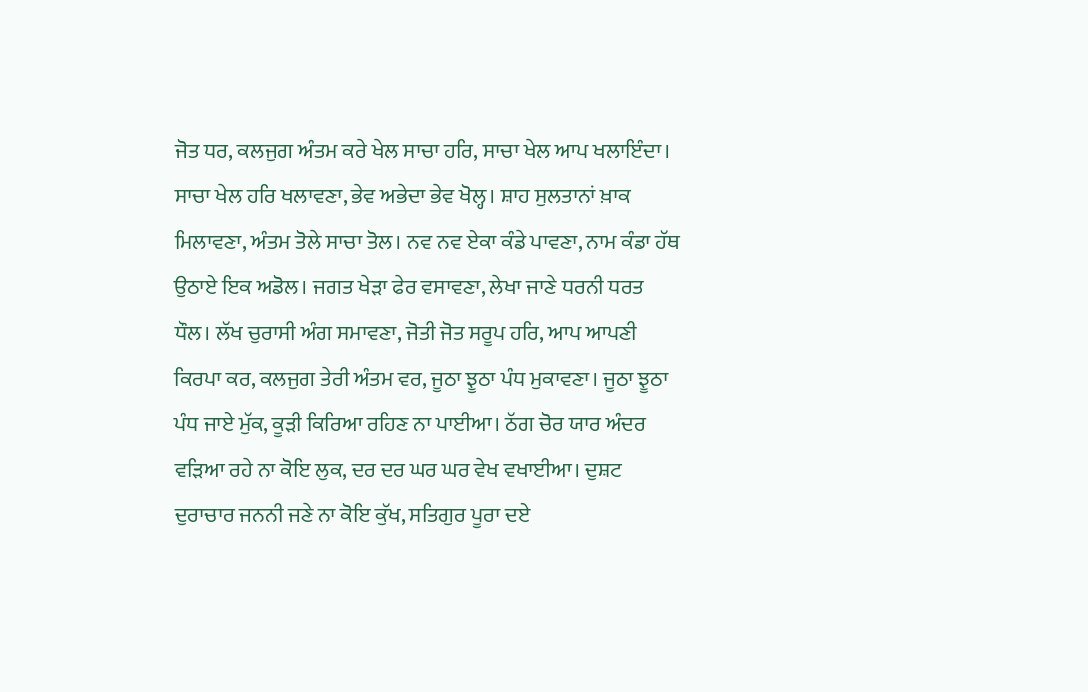ਜੋਤ ਧਰ, ਕਲਜੁਗ ਅੰਤਮ ਕਰੇ ਖੇਲ ਸਾਚਾ ਹਰਿ, ਸਾਚਾ ਖੇਲ ਆਪ ਖਲਾਇੰਦਾ। ਸਾਚਾ ਖੇਲ ਹਰਿ ਖਲਾਵਣਾ, ਭੇਵ ਅਭੇਦਾ ਭੇਵ ਖੋਲ੍ਹ। ਸ਼ਾਹ ਸੁਲਤਾਨਾਂ ਖ਼ਾਕ ਮਿਲਾਵਣਾ, ਅੰਤਮ ਤੋਲੇ ਸਾਚਾ ਤੋਲ। ਨਵ ਨਵ ਏਕਾ ਕੰਡੇ ਪਾਵਣਾ, ਨਾਮ ਕੰਡਾ ਹੱਥ ਉਠਾਏ ਇਕ ਅਡੋਲ। ਜਗਤ ਖੇੜਾ ਫੇਰ ਵਸਾਵਣਾ, ਲੇਖਾ ਜਾਣੇ ਧਰਨੀ ਧਰਤ ਧੌਲ। ਲੱਖ ਚੁਰਾਸੀ ਅੰਗ ਸਮਾਵਣਾ, ਜੋਤੀ ਜੋਤ ਸਰੂਪ ਹਰਿ, ਆਪ ਆਪਣੀ ਕਿਰਪਾ ਕਰ, ਕਲਜੁਗ ਤੇਰੀ ਅੰਤਮ ਵਰ, ਜੂਠਾ ਝੂਠਾ ਪੰਧ ਮੁਕਾਵਣਾ। ਜੂਠਾ ਝੂਠਾ ਪੰਧ ਜਾਏ ਮੁੱਕ, ਕੂੜੀ ਕਿਰਿਆ ਰਹਿਣ ਨਾ ਪਾਈਆ। ਠੱਗ ਚੋਰ ਯਾਰ ਅੰਦਰ ਵੜਿਆ ਰਹੇ ਨਾ ਕੋਇ ਲੁਕ, ਦਰ ਦਰ ਘਰ ਘਰ ਵੇਖ ਵਖਾਈਆ। ਦੁਸ਼ਟ ਦੁਰਾਚਾਰ ਜਨਨੀ ਜਣੇ ਨਾ ਕੋਇ ਕੁੱਖ, ਸਤਿਗੁਰ ਪੂਰਾ ਦਏ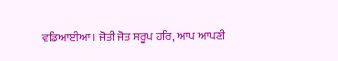ਵਡਿਆਈਆ। ਜੋਤੀ ਜੋਤ ਸਰੂਪ ਹਰਿ, ਆਪ ਆਪਣੀ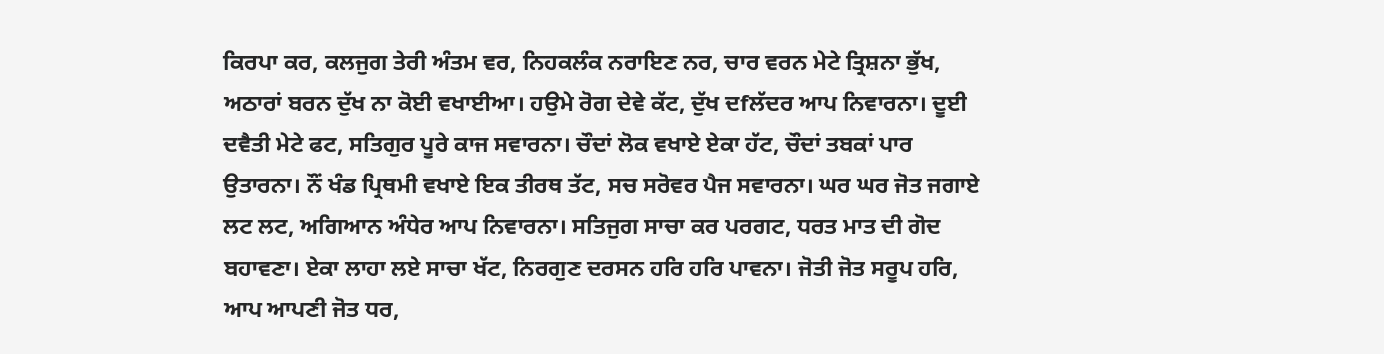ਕਿਰਪਾ ਕਰ, ਕਲਜੁਗ ਤੇਰੀ ਅੰਤਮ ਵਰ, ਨਿਹਕਲੰਕ ਨਰਾਇਣ ਨਰ, ਚਾਰ ਵਰਨ ਮੇਟੇ ਤ੍ਰਿਸ਼ਨਾ ਭੁੱਖ, ਅਠਾਰਾਂ ਬਰਨ ਦੁੱਖ ਨਾ ਕੋਈ ਵਖਾਈਆ। ਹਉਮੇ ਰੋਗ ਦੇਵੇ ਕੱਟ, ਦੁੱਖ ਦfਲੱਦਰ ਆਪ ਨਿਵਾਰਨਾ। ਦੂਈ ਦਵੈਤੀ ਮੇਟੇ ਫਟ, ਸਤਿਗੁਰ ਪੂਰੇ ਕਾਜ ਸਵਾਰਨਾ। ਚੌਦਾਂ ਲੋਕ ਵਖਾਏ ਏਕਾ ਹੱਟ, ਚੌਦਾਂ ਤਬਕਾਂ ਪਾਰ ਉਤਾਰਨਾ। ਨੌਂ ਖੰਡ ਪ੍ਰਿਥਮੀ ਵਖਾਏ ਇਕ ਤੀਰਥ ਤੱਟ, ਸਚ ਸਰੋਵਰ ਪੈਜ ਸਵਾਰਨਾ। ਘਰ ਘਰ ਜੋਤ ਜਗਾਏ ਲਟ ਲਟ, ਅਗਿਆਨ ਅੰਧੇਰ ਆਪ ਨਿਵਾਰਨਾ। ਸਤਿਜੁਗ ਸਾਚਾ ਕਰ ਪਰਗਟ, ਧਰਤ ਮਾਤ ਦੀ ਗੋਦ ਬਹਾਵਣਾ। ਏਕਾ ਲਾਹਾ ਲਏ ਸਾਚਾ ਖੱਟ, ਨਿਰਗੁਣ ਦਰਸਨ ਹਰਿ ਹਰਿ ਪਾਵਨਾ। ਜੋਤੀ ਜੋਤ ਸਰੂਪ ਹਰਿ, ਆਪ ਆਪਣੀ ਜੋਤ ਧਰ,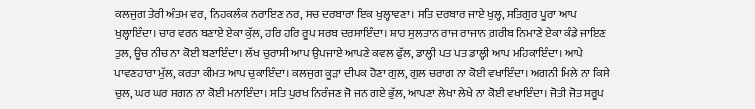ਕਲਜੁਗ ਤੇਰੀ ਅੰਤਮ ਵਰ, ਨਿਹਕਲੰਕ ਨਰਾਇਣ ਨਰ, ਸਚ ਦਰਬਾਰਾ ਇਕ ਖੁਲ੍ਹਾਵਣਾ। ਸਤਿ ਦਰਬਾਰ ਜਾਏ ਖੁਲ੍ਹ, ਸਤਿਗੁਰ ਪੂਰਾ ਆਪ ਖੁਲ੍ਹਾਇੰਦਾ। ਚਾਰ ਵਰਨ ਬਣਾਏ ਏਕਾ ਕੁੱਲ, ਹਰਿ ਹਰਿ ਰੂਪ ਸਰਬ ਦਰਸਾਇੰਦਾ। ਸ਼ਾਹ ਸੁਲਤਾਨ ਰਾਜ ਰਾਜਾਨ ਗ਼ਰੀਬ ਨਿਮਾਣੇ ਏਕਾ ਕੰਡੇ ਜਾਇਣ ਤੁਲ, ਊਚ ਨੀਚ ਨਾ ਕੋਈ ਬਣਾਇੰਦਾ। ਲੱਖ ਚੁਰਾਸੀ ਆਪ ਉਪਜਾਏ ਆਪਣੇ ਕਵਲ ਫੁੱਲ, ਡਾਲ੍ਹੀ ਪਤ ਪਤ ਡਾਲ੍ਹੀ ਆਪ ਮਹਿਕਾਇੰਦਾ। ਆਪੇ ਪਾਵਣਹਾਰਾ ਮੁੱਲ, ਕਰਤਾ ਕੀਮਤ ਆਪ ਚੁਕਾਇੰਦਾ। ਕਲਜੁਗ ਕੂੜਾ ਦੀਪਕ ਹੋਣਾ ਗੁਲ, ਗੁਲ ਚਰਾਗ ਨਾ ਕੋਈ ਵਖਾਇੰਦਾ। ਅਗਨੀ ਮਿਲੇ ਨਾ ਕਿਸੇ ਚੁਲ, ਘਰ ਘਰ ਸਗਨ ਨਾ ਕੋਈ ਮਨਾਇੰਦਾ। ਸਤਿ ਪੁਰਖ ਨਿਰੰਜਣ ਜੋ ਜਨ ਗਏ ਭੁੱਲ, ਆਪਣਾ ਲੇਖਾ ਲੇਖੇ ਨਾ ਕੋਈ ਵਖਾਇੰਦਾ। ਜੋਤੀ ਜੋਤ ਸਰੂਪ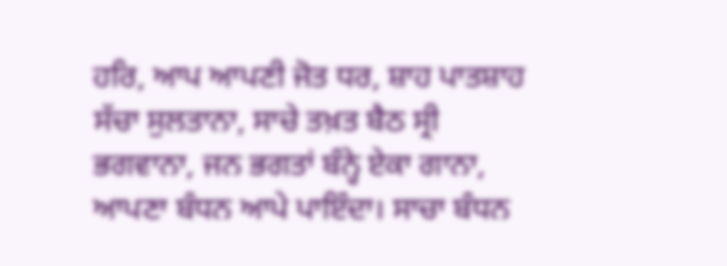ਹਰਿ, ਆਪ ਆਪਣੀ ਜੋਤ ਧਰ, ਸ਼ਾਹ ਪਾਤਸ਼ਾਹ ਸੱਚਾ ਸੁਲਤਾਨਾ, ਸਾਚੇ ਤਖ਼ਤ ਬੈਠ ਸ੍ਰੀ ਭਗਵਾਨਾ, ਜਨ ਭਗਤਾਂ ਬੰਨ੍ਹੇ ਏਕਾ ਗਾਨਾ, ਆਪਣਾ ਬੰਧਨ ਆਪੇ ਪਾਇੰਦਾ। ਸਾਚਾ ਬੰਧਨ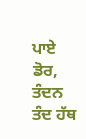ਪਾਏ ਡੋਰ, ਤੰਦਨ ਤੰਦ ਹੱਥ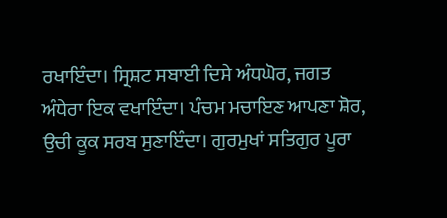ਰਖਾਇੰਦਾ। ਸ੍ਰਿਸ਼ਟ ਸਬਾਈ ਦਿਸੇ ਅੰਧਘੋਰ, ਜਗਤ ਅੰਧੇਰਾ ਇਕ ਵਖਾਇੰਦਾ। ਪੰਚਮ ਮਚਾਇਣ ਆਪਣਾ ਸ਼ੋਰ, ਉਚੀ ਕੂਕ ਸਰਬ ਸੁਣਾਇੰਦਾ। ਗੁਰਮੁਖਾਂ ਸਤਿਗੁਰ ਪੂਰਾ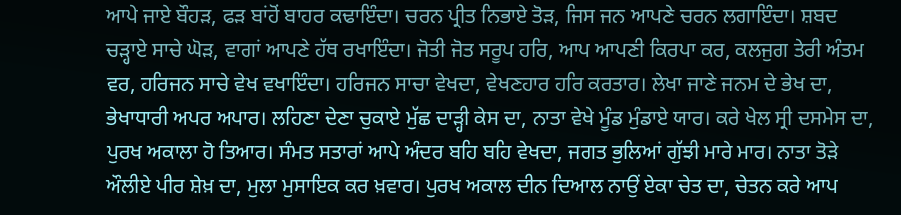ਆਪੇ ਜਾਏ ਬੌਹੜ, ਫੜ ਬਾਂਹੋਂ ਬਾਹਰ ਕਢਾਇੰਦਾ। ਚਰਨ ਪ੍ਰੀਤ ਨਿਭਾਏ ਤੋੜ, ਜਿਸ ਜਨ ਆਪਣੇ ਚਰਨ ਲਗਾਇੰਦਾ। ਸ਼ਬਦ ਚੜ੍ਹਾਏ ਸਾਚੇ ਘੋੜ, ਵਾਗਾਂ ਆਪਣੇ ਹੱਥ ਰਖਾਇੰਦਾ। ਜੋਤੀ ਜੋਤ ਸਰੂਪ ਹਰਿ, ਆਪ ਆਪਣੀ ਕਿਰਪਾ ਕਰ, ਕਲਜੁਗ ਤੇਰੀ ਅੰਤਮ ਵਰ, ਹਰਿਜਨ ਸਾਚੇ ਵੇਖ ਵਖਾਇੰਦਾ। ਹਰਿਜਨ ਸਾਚਾ ਵੇਖਦਾ, ਵੇਖਣਹਾਰ ਹਰਿ ਕਰਤਾਰ। ਲੇਖਾ ਜਾਣੇ ਜਨਮ ਦੇ ਭੇਖ ਦਾ, ਭੇਖਾਧਾਰੀ ਅਪਰ ਅਪਾਰ। ਲਹਿਣਾ ਦੇਣਾ ਚੁਕਾਏ ਮੁੱਛ ਦਾੜ੍ਹੀ ਕੇਸ ਦਾ, ਨਾਤਾ ਵੇਖੇ ਮੂੰਡ ਮੁੰਡਾਏ ਯਾਰ। ਕਰੇ ਖੇਲ ਸ੍ਰੀ ਦਸਮੇਸ ਦਾ, ਪੁਰਖ ਅਕਾਲਾ ਹੋ ਤਿਆਰ। ਸੰਮਤ ਸਤਾਰਾਂ ਆਪੇ ਅੰਦਰ ਬਹਿ ਬਹਿ ਵੇਖਦਾ, ਜਗਤ ਭੁਲਿਆਂ ਗੁੱਝੀ ਮਾਰੇ ਮਾਰ। ਨਾਤਾ ਤੋੜੇ ਔਲੀਏ ਪੀਰ ਸ਼ੇਖ਼ ਦਾ, ਮੁਲਾ ਮੁਸਾਇਕ ਕਰ ਖ਼ਵਾਰ। ਪੁਰਖ ਅਕਾਲ ਦੀਨ ਦਿਆਲ ਨਾਉਂ ਏਕਾ ਚੇਤ ਦਾ, ਚੇਤਨ ਕਰੇ ਆਪ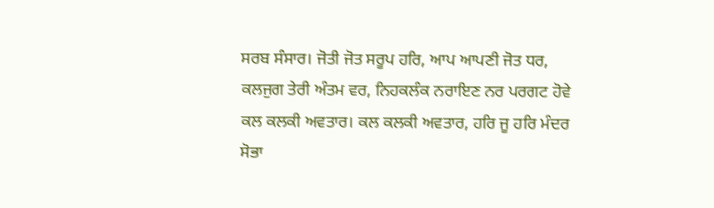ਸਰਬ ਸੰਸਾਰ। ਜੋਤੀ ਜੋਤ ਸਰੂਪ ਹਰਿ, ਆਪ ਆਪਣੀ ਜੋਤ ਧਰ, ਕਲਜੁਗ ਤੇਰੀ ਅੰਤਮ ਵਰ, ਨਿਹਕਲੰਕ ਨਰਾਇਣ ਨਰ ਪਰਗਟ ਹੋਵੇ ਕਲ ਕਲਕੀ ਅਵਤਾਰ। ਕਲ ਕਲਕੀ ਅਵਤਾਰ, ਹਰਿ ਜੂ ਹਰਿ ਮੰਦਰ ਸੋਭਾ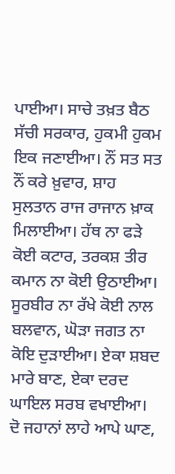ਪਾਈਆ। ਸਾਚੇ ਤਖ਼ਤ ਬੈਠ ਸੱਚੀ ਸਰਕਾਰ, ਹੁਕਮੀ ਹੁਕਮ ਇਕ ਜਣਾਈਆ। ਨੌਂ ਸਤ ਸਤ ਨੌਂ ਕਰੇ ਖ਼ੁਵਾਰ, ਸ਼ਾਹ ਸੁਲਤਾਨ ਰਾਜ ਰਾਜਾਨ ਖ਼ਾਕ ਮਿਲਾਈਆ। ਹੱਥ ਨਾ ਫੜੇ ਕੋਈ ਕਟਾਰ, ਤਰਕਸ਼ ਤੀਰ ਕਮਾਨ ਨਾ ਕੋਈ ਉਠਾਈਆ। ਸੂਰਬੀਰ ਨਾ ਰੱਖੇ ਕੋਈ ਨਾਲ ਬਲਵਾਨ, ਘੋੜਾ ਜਗਤ ਨਾ ਕੋਇ ਦੁੜਾਈਆ। ਏਕਾ ਸ਼ਬਦ ਮਾਰੇ ਬਾਣ, ਏਕਾ ਦਰਦ ਘਾਇਲ ਸਰਬ ਵਖਾਈਆ। ਦੋ ਜਹਾਨਾਂ ਲਾਹੇ ਆਪੇ ਘਾਣ,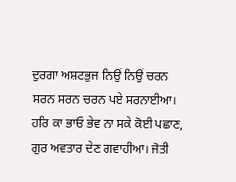ਦੁਰਗਾ ਅਸ਼ਟਭੁਜ ਨਿਉਂ ਨਿਉਂ ਚਰਨ ਸਰਨ ਸਰਨ ਚਰਨ ਪਏ ਸਰਨਾਈਆ। ਹਰਿ ਕਾ ਭਾਓ ਭੇਵ ਨਾ ਸਕੇ ਕੋਈ ਪਛਾਣ, ਗੁਰ ਅਵਤਾਰ ਦੇਣ ਗਵਾਹੀਆ। ਜੋਤੀ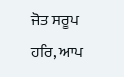ਜੋਤ ਸਰੂਪ ਹਰਿ, ਆਪ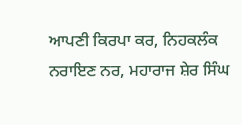ਆਪਣੀ ਕਿਰਪਾ ਕਰ, ਨਿਹਕਲੰਕ ਨਰਾਇਣ ਨਰ, ਮਹਾਰਾਜ ਸ਼ੇਰ ਸਿੰਘ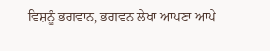ਵਿਸ਼ਨੂੰ ਭਗਵਾਨ, ਭਗਵਨ ਲੇਖਾ ਆਪਣਾ ਆਪੇ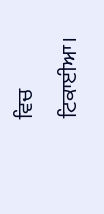ਵਿਚ ਟਿਕਾਈਆ।